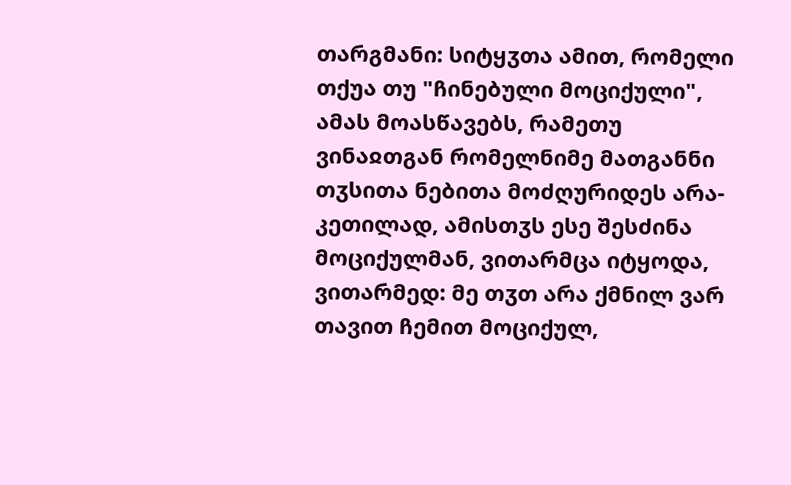თარგმანი: სიტყჳთა ამით, რომელი თქუა თუ "ჩინებული მოციქული", ამას მოასწავებს, რამეთუ ვინაჲთგან რომელნიმე მათგანნი თჳსითა ნებითა მოძღურიდეს არა-კეთილად, ამისთჳს ესე შესძინა მოციქულმან, ვითარმცა იტყოდა, ვითარმედ: მე თჳთ არა ქმნილ ვარ თავით ჩემით მოციქულ,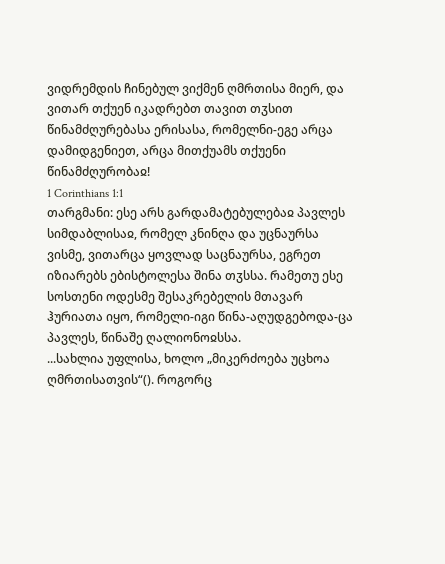ვიდრემდის ჩინებულ ვიქმენ ღმრთისა მიერ, და ვითარ თქუენ იკადრებთ თავით თჳსით წინამძღურებასა ერისასა, რომელნი-ეგე არცა დამიდგენიეთ, არცა მითქუამს თქუენი წინამძღურობაჲ!
1 Corinthians 1:1
თარგმანი: ესე არს გარდამატებულებაჲ პავლეს სიმდაბლისაჲ, რომელ კნინღა და უცნაურსა ვისმე, ვითარცა ყოვლად საცნაურსა, ეგრეთ იზიარებს ებისტოლესა შინა თჳსსა. რამეთუ ესე სოსთენი ოდესმე შესაკრებელის მთავარ ჰურიათა იყო, რომელი-იგი წინა-აღუდგებოდა-ცა პავლეს, წინაშე ღალიონოჲსსა.
...სახლია უფლისა, ხოლო „მიკერძოება უცხოა ღმრთისათვის“(). როგორც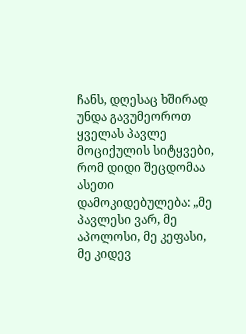ჩანს, დღესაც ხშირად უნდა გავუმეოროთ ყველას პავლე მოციქულის სიტყვები, რომ დიდი შეცდომაა ასეთი დამოკიდებულება: „მე პავლესი ვარ, მე აპოლოსი, მე კეფასი, მე კიდევ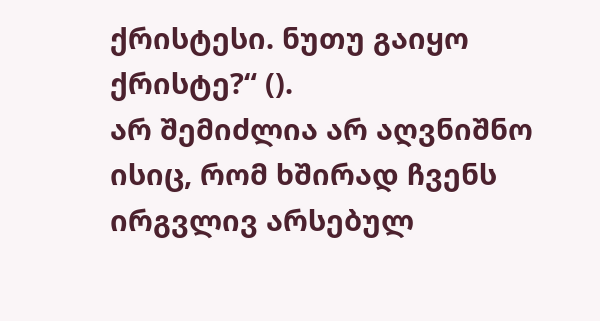ქრისტესი. ნუთუ გაიყო ქრისტე?“ ().
არ შემიძლია არ აღვნიშნო ისიც, რომ ხშირად ჩვენს ირგვლივ არსებულ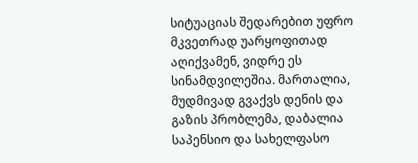სიტუაციას შედარებით უფრო მკვეთრად უარყოფითად აღიქვამენ, ვიდრე ეს სინამდვილეშია. მართალია, მუდმივად გვაქვს დენის და გაზის პრობლემა, დაბალია საპენსიო და სახელფასო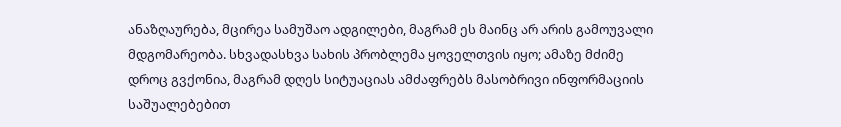ანაზღაურება, მცირეა სამუშაო ადგილები, მაგრამ ეს მაინც არ არის გამოუვალი მდგომარეობა. სხვადასხვა სახის პრობლემა ყოველთვის იყო; ამაზე მძიმე დროც გვქონია, მაგრამ დღეს სიტუაციას ამძაფრებს მასობრივი ინფორმაციის საშუალებებით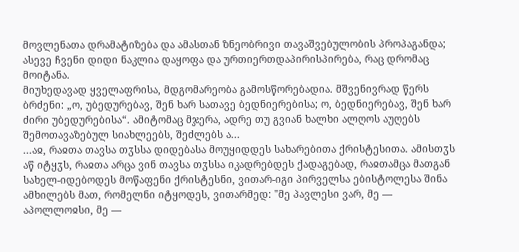მოვლენათა დრამატიზება და ამასთან ზნეობრივი თავაშვებულობის პროპაგანდა; ასევე ჩვენი დიდი ნაკლია დაყოფა და ურთიერთდაპირისპირება, რაც დრომაც მოიტანა.
მიუხედავად ყველაფრისა, მდგომარეობა გამოსწორებადია. მშვენივრად წერს ბრძენი: „ო, უბედურებავ, შენ ხარ სათავე ბედნიერებისა; ო, ბედნიერებავ, შენ ხარ ძირი უბედურებისა“. ამიტომაც მჯერა, ადრე თუ გვიან ხალხი ალღოს აუღებს შემოთავაზებულ სიახლეებს, შეძლებს ა...
...აჲ, რაჲთა თავსა თჳსსა დიდებასა მოუყიდდეს სახარებითა ქრისტესითა. ამისთჳს აწ იტყჳს, რაჲთა არცა ვინ თავსა თჳსსა იკადრებდეს ქადაგებად, რაჲთამცა მათგან სახელ-იდებოდეს მოწაფენი ქრისტესნი, ვითარ-იგი პირველსა ებისტოლესა შინა ამხილებს მათ, რომელნი იტყოდეს, ვითარმედ: "მე პავლესი ვარ, მე — აპოლლოჲსი, მე —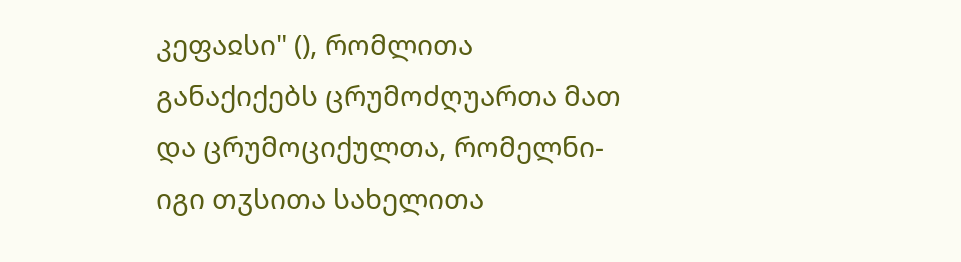კეფაჲსი" (), რომლითა განაქიქებს ცრუმოძღუართა მათ და ცრუმოციქულთა, რომელნი-იგი თჳსითა სახელითა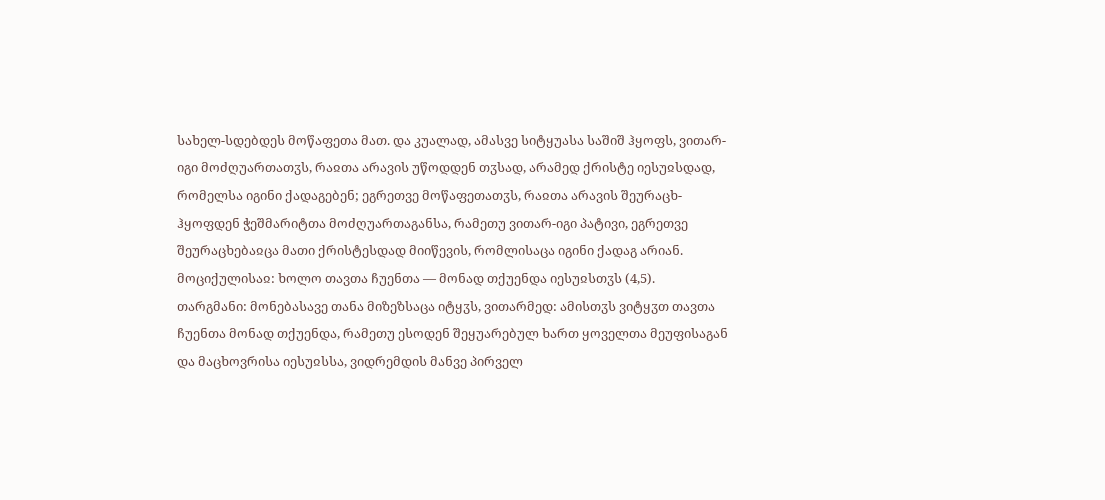სახელ-სდებდეს მოწაფეთა მათ. და კუალად, ამასვე სიტყუასა საშიშ ჰყოფს, ვითარ-იგი მოძღუართათჳს, რაჲთა არავის უწოდდენ თჳსად, არამედ ქრისტე იესუჲსდად, რომელსა იგინი ქადაგებენ; ეგრეთვე მოწაფეთათჳს, რაჲთა არავის შეურაცხ-ჰყოფდენ ჭეშმარიტთა მოძღუართაგანსა, რამეთუ ვითარ-იგი პატივი, ეგრეთვე შეურაცხებაჲცა მათი ქრისტესდად მიიწევის, რომლისაცა იგინი ქადაგ არიან.
მოციქულისაჲ: ხოლო თავთა ჩუენთა — მონად თქუენდა იესუჲსთჳს (4,5).
თარგმანი: მონებასავე თანა მიზეზსაცა იტყჳს, ვითარმედ: ამისთჳს ვიტყჳთ თავთა ჩუენთა მონად თქუენდა, რამეთუ ესოდენ შეყუარებულ ხართ ყოველთა მეუფისაგან და მაცხოვრისა იესუჲსსა, ვიდრემდის მანვე პირველ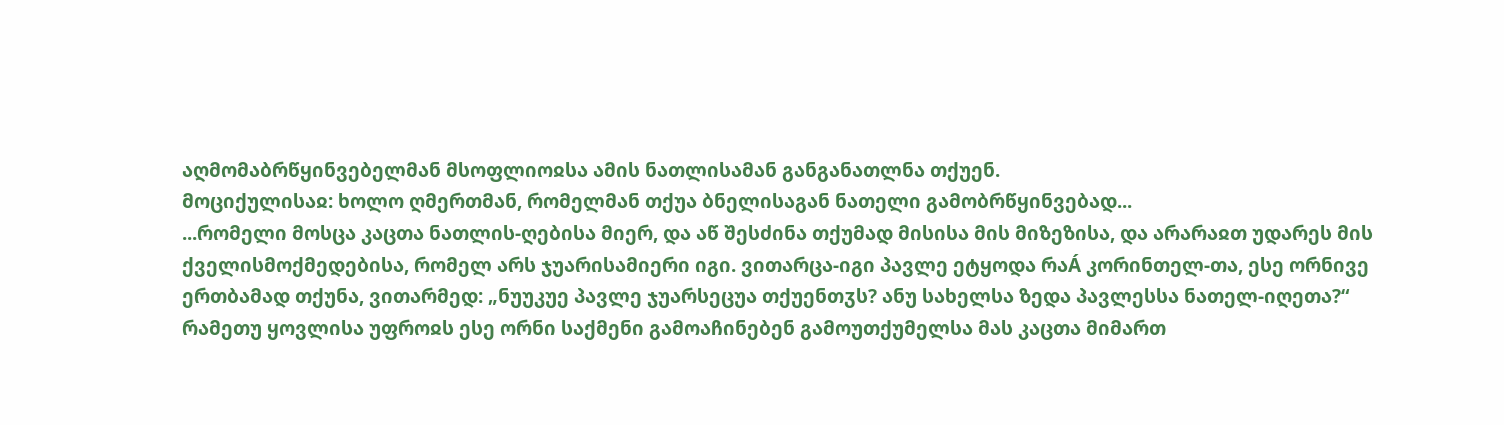აღმომაბრწყინვებელმან მსოფლიოჲსა ამის ნათლისამან განგანათლნა თქუენ.
მოციქულისაჲ: ხოლო ღმერთმან, რომელმან თქუა ბნელისაგან ნათელი გამობრწყინვებად...
...რომელი მოსცა კაცთა ნათლის-ღებისა მიერ, და აწ შესძინა თქუმად მისისა მის მიზეზისა, და არარაჲთ უდარეს მის ქველისმოქმედებისა, რომელ არს ჯუარისამიერი იგი. ვითარცა-იგი პავლე ეტყოდა რაÁ კორინთელ-თა, ესე ორნივე ერთბამად თქუნა, ვითარმედ: „ნუუკუე პავლე ჯუარსეცუა თქუენთჳს? ანუ სახელსა ზედა პავლესსა ნათელ-იღეთა?“ რამეთუ ყოვლისა უფროჲს ესე ორნი საქმენი გამოაჩინებენ გამოუთქუმელსა მას კაცთა მიმართ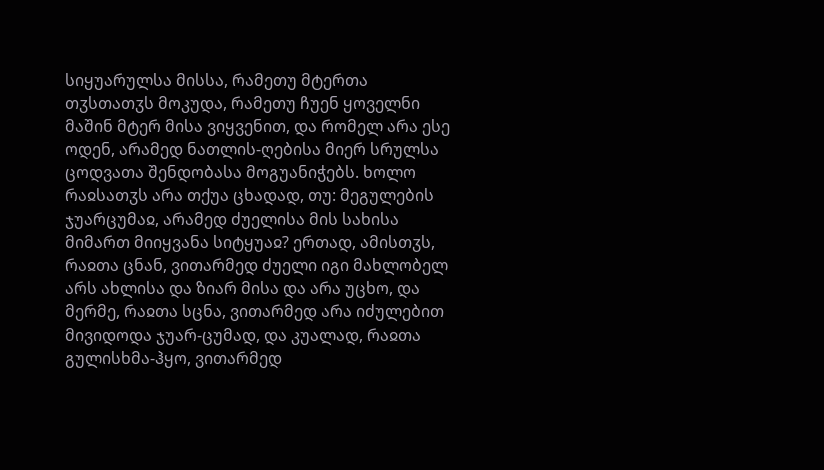სიყუარულსა მისსა, რამეთუ მტერთა თჳსთათჳს მოკუდა, რამეთუ ჩუენ ყოველნი მაშინ მტერ მისა ვიყვენით, და რომელ არა ესე ოდენ, არამედ ნათლის-ღებისა მიერ სრულსა ცოდვათა შენდობასა მოგუანიჭებს. ხოლო რაჲსათჳს არა თქუა ცხადად, თუ: მეგულების ჯუარცუმაჲ, არამედ ძუელისა მის სახისა მიმართ მიიყვანა სიტყუაჲ? ერთად, ამისთჳს, რაჲთა ცნან, ვითარმედ ძუელი იგი მახლობელ არს ახლისა და ზიარ მისა და არა უცხო, და მერმე, რაჲთა სცნა, ვითარმედ არა იძულებით მივიდოდა ჯუარ-ცუმად, და კუალად, რაჲთა გულისხმა-ჰყო, ვითარმედ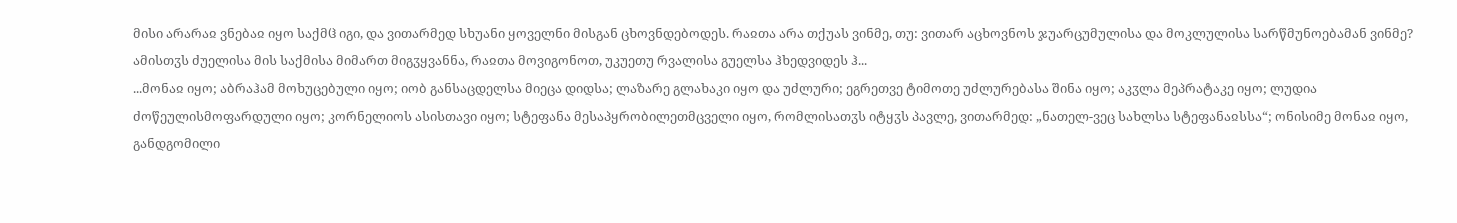მისი არარაჲ ვნებაჲ იყო საქმჱ იგი, და ვითარმედ სხუანი ყოველნი მისგან ცხოვნდებოდეს. რაჲთა არა თქუას ვინმე, თუ: ვითარ აცხოვნოს ჯუარცუმულისა და მოკლულისა სარწმუნოებამან ვინმე? ამისთჳს ძუელისა მის საქმისა მიმართ მიგჳყვანნა, რაჲთა მოვიგონოთ, უკუეთუ რვალისა გუელსა ჰხედვიდეს ჰ...
...მონაჲ იყო; აბრაჰამ მოხუცებული იყო; იობ განსაცდელსა მიეცა დიდსა; ლაზარე გლახაკი იყო და უძლური; ეგრეთვე ტიმოთე უძლურებასა შინა იყო; აკჳლა მეპრატაკე იყო; ლუდია ძოწეულისმოფარდული იყო; კორნელიოს ასისთავი იყო; სტეფანა მესაპყრობილეთმცველი იყო, რომლისათჳს იტყჳს პავლე, ვითარმედ: „ნათელ-ვეც სახლსა სტეფანაჲსსა“; ონისიმე მონაჲ იყო, განდგომილი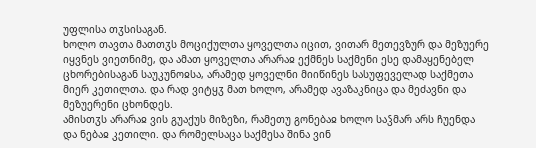უფლისა თჳსისაგან.
ხოლო თავთა მათთჳს მოციქულთა ყოველთა იცით, ვითარ მეთევზურ და მეზუერე იყვნეს ვიეთნიმე, და ამათ ყოველთა არარაჲ ექმნეს საქმენი ესე დამაყენებელ ცხორებისაგან საუკუნოჲსა, არამედ ყოველნი მიიწინეს სასუფეველად საქმეთა მიერ კეთილთა. და რად ვიტყჳ მათ ხოლო, არამედ ავაზაკნიცა და მეძავნი და მეზუერენი ცხონდეს.
ამისთჳს არარაჲ ვის გუაქუს მიზეზი, რამეთუ გონებაჲ ხოლო საჴმარ არს ჩუენდა და ნებაჲ კეთილი. და რომელსაცა საქმესა შინა ვინ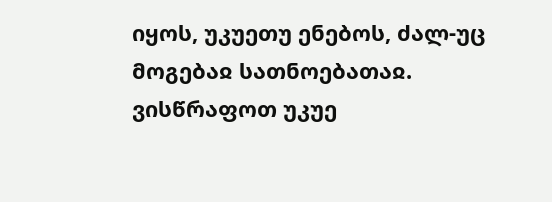იყოს, უკუეთუ ენებოს, ძალ-უც მოგებაჲ სათნოებათაჲ. ვისწრაფოთ უკუე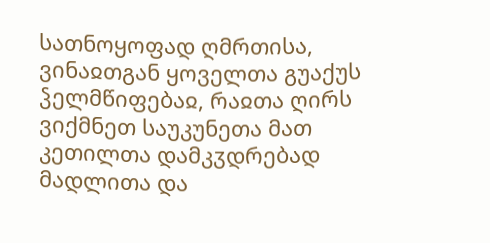სათნოყოფად ღმრთისა, ვინაჲთგან ყოველთა გუაქუს ჴელმწიფებაჲ, რაჲთა ღირს ვიქმნეთ საუკუნეთა მათ კეთილთა დამკჳდრებად მადლითა და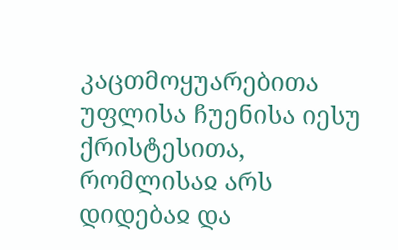კაცთმოყუარებითა უფლისა ჩუენისა იესუ ქრისტესითა, რომლისაჲ არს დიდებაჲ და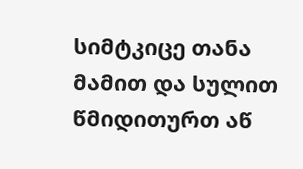სიმტკიცე თანა მამით და სულით წმიდითურთ აწ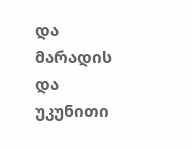და მარადის და უკუნითი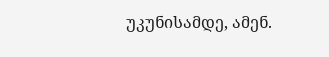უკუნისამდე, ამენ.